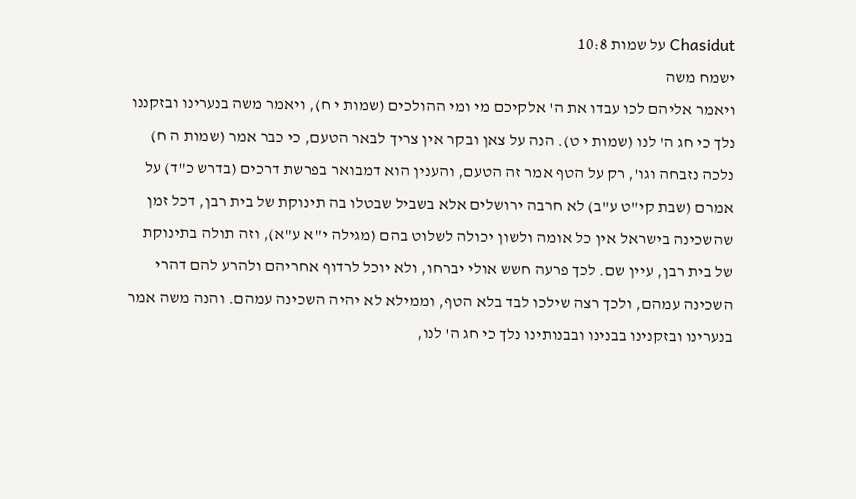Chasidut על שמות 10:8
ישמח משה
ויאמר אליהם לכו עבדו את ה' אלקיכם מי ומי ההולכים (שמות י ח), ויאמר משה בנערינו ובזקננו נלך כי חג ה' לנו (שמות י ט). הנה על צאן ובקר אין צריך לבאר הטעם, כי כבר אמר (שמות ה ח) נלכה נזבחה וגו', רק על הטף אמר זה הטעם, והענין הוא דמבואר בפרשת דרכים (בדרש כ"ד) על אמרם (שבת קי"ט ע"ב) לא חרבה ירושלים אלא בשביל שבטלו בה תינוקת של בית רבן, דכל זמן שהשכינה בישראל אין כל אומה ולשון יכולה לשלוט בהם (מגילה י"א ע"א), וזה תולה בתינוקת של בית רבן, עיין שם. לכך פרעה חשש אולי יברחו, ולא יוכל לרדוף אחריהם ולהרע להם דהרי השכינה עמהם, ולכך רצה שילכו לבד בלא הטף, וממילא לא יהיה השכינה עמהם. והנה משה אמר בנערינו ובזקנינו בבנינו ובבנותינו נלך כי חג ה' לנו,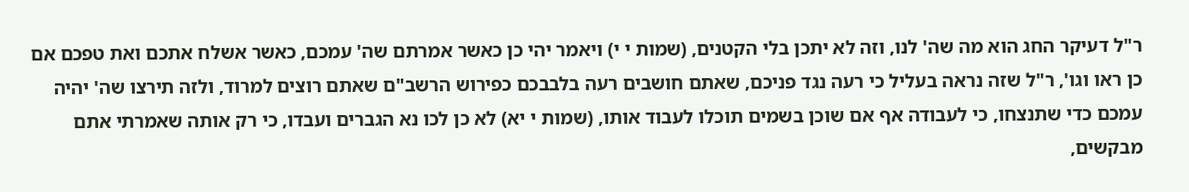ר"ל דעיקר החג הוא מה שה' לנו, וזה לא יתכן בלי הקטנים, (שמות י י) ויאמר יהי כן כאשר אמרתם שה' עמכם, כאשר אשלח אתכם ואת טפכם אם כן ראו וגו', ר"ל שזה נראה בעליל כי רעה נגד פניכם, שאתם חושבים רעה בלבבכם כפירוש הרשב"ם שאתם רוצים למרוד, ולזה תירצו שה' יהיה עמכם כדי שתנצחו, כי לעבודה אף אם שוכן בשמים תוכלו לעבוד אותו, (שמות י יא) לא כן לכו נא הגברים ועבדו, כי רק אותה שאמרתי אתם מבקשים,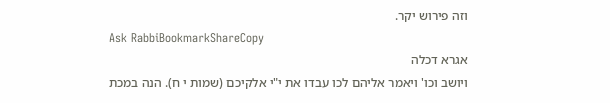וזה פירוש יקר.
Ask RabbiBookmarkShareCopy
אגרא דכלה
ויושב וכו' ויאמר אליהם לכו עבדו את י"י אלקיכם (שמות י ח). הנה במכת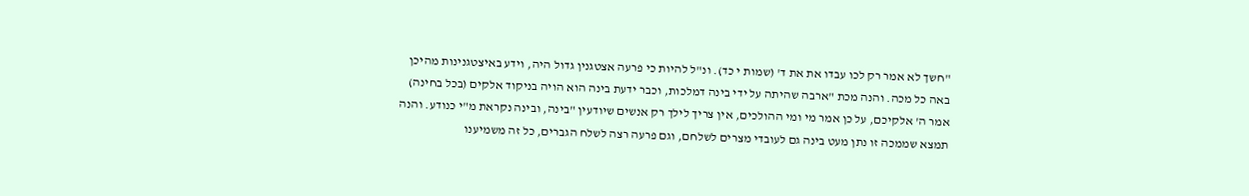"חשך לא אמר רק לכו עבדו את את ד' (שמות י כד). ונ"ל להיות כי פרעה אצטגנין גדול היה, וידע באיצטגנינות מהיכן באה כל מכה. והנה מכת "ארבה שהיתה על ידי בינה דמלכות, וכבר ידעת בינה הוא הויה בניקוד אלקים (בכל בחינה) אמר ה' אלקיכם, על כן אמר מי ומי ההולכים, אין צריך לילך רק אנשים שיודעין "בינה, ובינה נקראת מ"י כנודע. והנה תמצא שממכה זו נתן מעט בינה גם לעובדי מצרים לשלחם, וגם פרעה רצה לשלח הגברים, כל זה משמיענו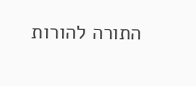התורה להורות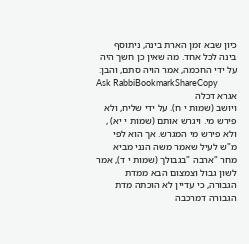כיון שבא זמן הארת בינה, ניתוסף בינה לכל אחד. מה שאין כן חשך היה על ידי החכמה, אמר הויה סתם, והבן:
Ask RabbiBookmarkShareCopy
אגרא דכלה
ויושב (שמות י ח). על ידי שליח, ולא פירש מי. ויגרש אותם (שמות י יא) , ולא פירש מי המגרש. אך הוא לפי מ"ש לעיל שאמר משה הנני מביא מחר "ארבה "בגבולך (שמות י ד), אמר לשון גבול וצמצום הבא ממדת הגבורה, כי עדיין לא הוכתה מדת הגבורה דמרכבה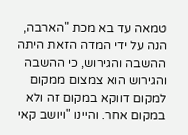טמאה עד בא מכת "הארבה, הנה על ידי המדה הזאת היתה ההשבה והגירוש, כי ההשבה והגירוש הוא צמצום ממקום למקום דווקא במקום זה ולא במקום אחר. והיינו "ויושב קאי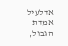אדלעיל אמדת הגבול,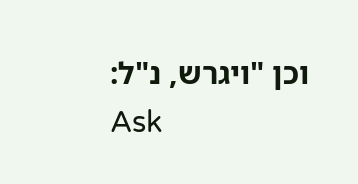וכן "ויגרש, נ"ל:
Ask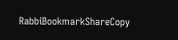RabbiBookmarkShareCopy